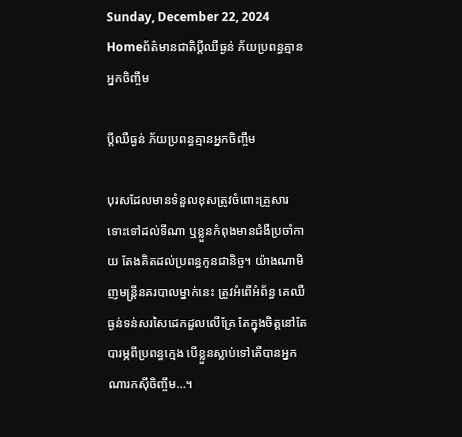Sunday, December 22, 2024
Homeព័ត៌មានជាតិប្តីឈឺធ្ងន់ ភ័យប្រពន្ធគ្មានអ្នកចិញ្ចឹម

ប្តីឈឺធ្ងន់ ភ័យប្រពន្ធគ្មានអ្នកចិញ្ចឹម

បុរសដែលមានទំនួលខុសត្រូវចំពោះគ្រួសារ ទោះទៅដល់ទីណា ឬខ្លួនកំពុងមានជំងឺប្រចាំកាយ តែងគិតដល់ប្រពន្ធកូនជានិច្ច។ យ៉ាងណាមិញមន្ត្រីនគរបាលម្នាក់នេះ ត្រូវអំពើអំព័ន្ធ គេឈឺធ្ងន់ទន់សរសៃដេកដួលលើគ្រែ តែក្នុងចិត្តនៅតែបារម្ភពីប្រពន្ធក្មេង បើខ្លួនស្លាប់ទៅតើបានអ្នកណារកស៊ីចិញ្ចឹម…។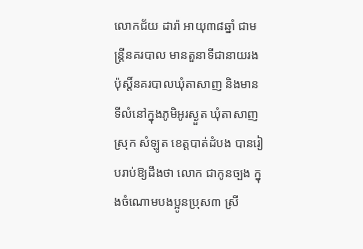លោកជ័យ ដារ៉ា អាយុ៣៨ឆ្នាំ ជាមន្ត្រីនគរបាល មានតួនាទីជានាយរងប៉ុស្តិ៍នគរបាលឃុំតាសាញ និងមានទីលំនៅក្នុងភូមិអូរស្ងួត ឃុំតាសាញ ស្រុក សំឡូត ខេត្តបាត់ដំបង បានរៀបរាប់ឱ្យដឹងថា លោក ជាកូនច្បង ក្នុងចំណោមបងប្អូនប្រុស៣ ស្រី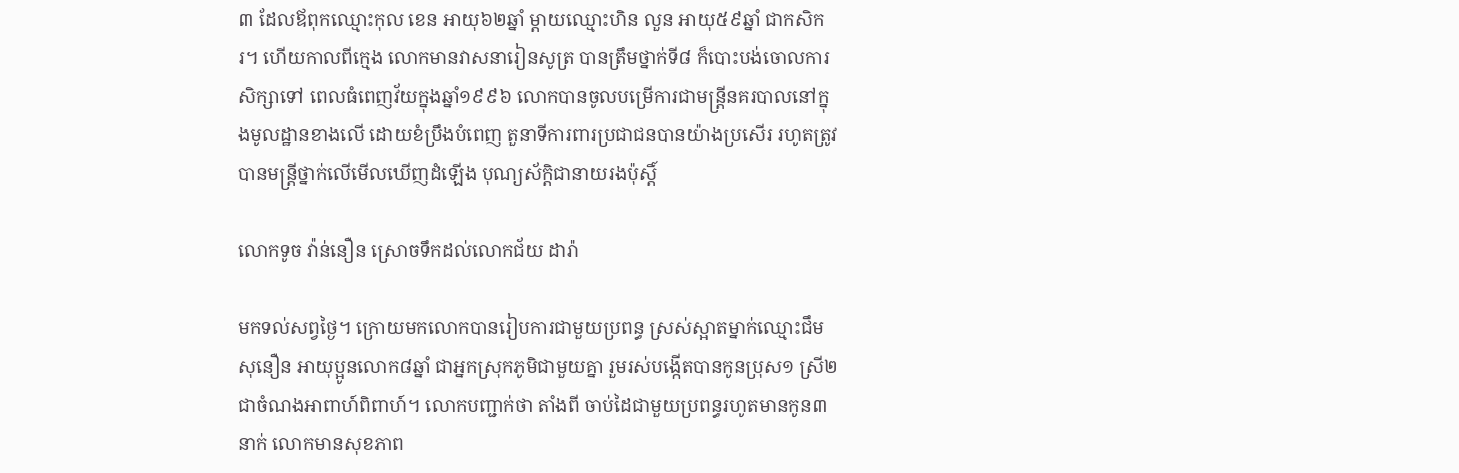៣ ដែលឪពុកឈ្មោះកុល ខេន អាយុ៦២ឆ្នាំ ម្តាយឈ្មោះហិន លួន អាយុ៥៩ឆ្នាំ ជាកសិករ។ ហើយកាលពីក្មេង លោកមានវាសនារៀនសូត្រ បានត្រឹមថ្នាក់ទី៨ ក៏បោះបង់ចោលការសិក្សាទៅ ពេលធំពេញវ័យក្នុងឆ្នាំ១៩៩៦ លោកបានចូលបម្រើការជាមន្ត្រីនគរបាលនៅក្នុងមូលដ្ឋានខាងលើ ដោយខំប្រឹងបំពេញ តួនាទីការពារប្រជាជនបានយ៉ាងប្រសើរ រហូតត្រូវបានមន្ត្រីថ្នាក់លើមើលឃើញដំឡើង បុណ្យស័ក្តិជានាយរងប៉ុស្តិ៍

លោកទូច វ៉ាន់នឿន ស្រោចទឹកដល់លោកជ័យ ដារ៉ា

មកទល់សព្វថ្ងៃ។ ក្រោយមកលោកបានរៀបការជាមួយប្រពន្ធ ស្រស់ស្អាតម្នាក់ឈ្មោះជឹម សុនឿន អាយុប្អូនលោក៨ឆ្នាំ ជាអ្នកស្រុកភូមិជាមួយគ្នា រួមរស់បង្កើតបានកូនប្រុស១ ស្រី២ ជាចំណងអាពាហ៍ពិពាហ៍។ លោកបញ្ជាក់ថា តាំងពី ចាប់ដៃជាមួយប្រពន្ធរហូតមានកូន៣នាក់ លោកមានសុខភាព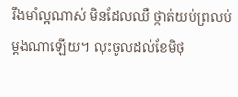រឹងមាំល្អណាស់ មិនដែលឈឺ ថ្កាត់យប់ព្រលប់ម្តងណាឡើយ។ លុះចូលដល់ខែមិថុ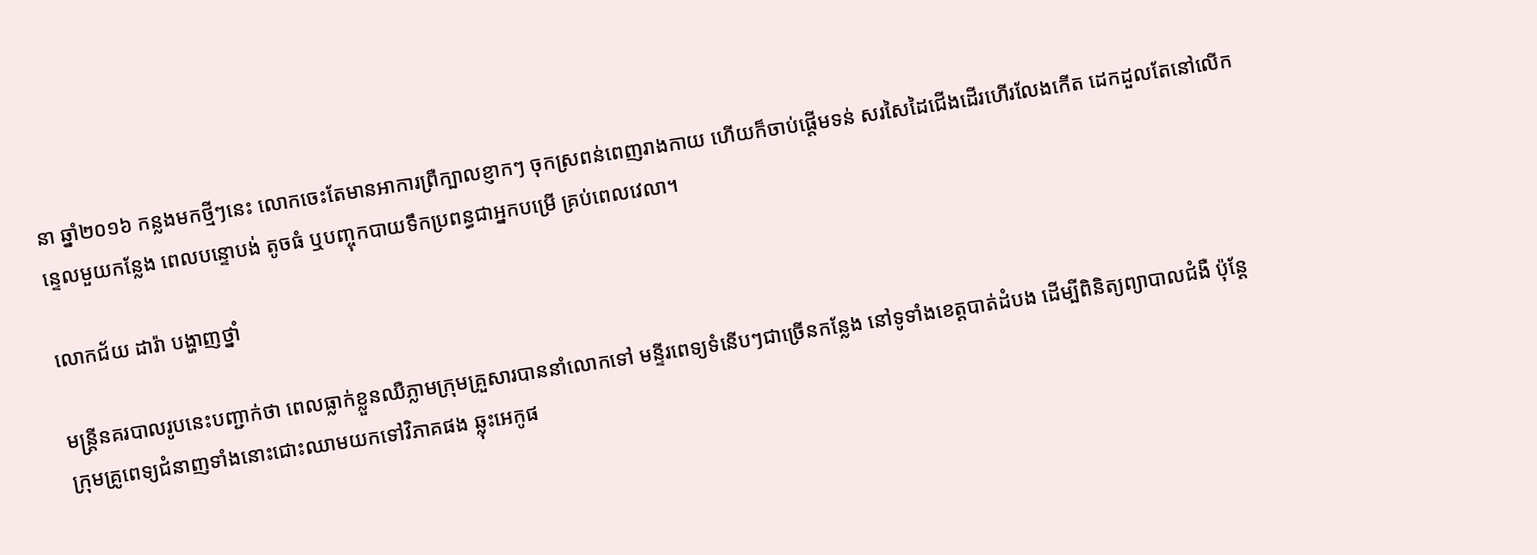នា ឆ្នាំ២០១៦ កន្លងមកថ្មីៗនេះ លោកចេះតែមានអាការព្រឺក្បាលខ្ញាកៗ ចុកស្រពន់ពេញរាងកាយ ហើយក៏ចាប់ផ្តើមទន់ សរសៃដៃជើងដើរហើរលែងកើត ដេកដួលតែនៅលើកន្ទេលមួយកន្លែង ពេលបន្ទោបង់ តូចធំ ឬបញ្ចុកបាយទឹកប្រពន្ធជាអ្នកបម្រើ គ្រប់ពេលវេលា។

លោកជ័យ ដារ៉ា បង្ហាញថ្នាំ

មន្ត្រីនគរបាលរូបនេះបញ្ជាក់ថា ពេលធ្លាក់ខ្លួនឈឺភ្លាមក្រុមគ្រួសារបាននាំលោកទៅ មន្ទីរពេទ្យទំនើបៗជាច្រើនកន្លែង នៅទូទាំងខេត្តបាត់ដំបង ដើម្បីពិនិត្យព្យាបាលជំងឺ ប៉ុន្តែ ក្រុមគ្រូពេទ្យជំនាញទាំងនោះជោះឈាមយកទៅវិភាគផង ឆ្លុះអេកូផ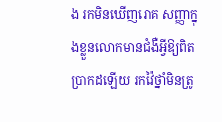ង រកមិនឃើញរោគ សញ្ញាក្នុងខ្លួនលោកមានជំងឺអ្វីឱ្យពិតប្រាកដឡើយ រកវ៉ៃថ្នាំមិនត្រូ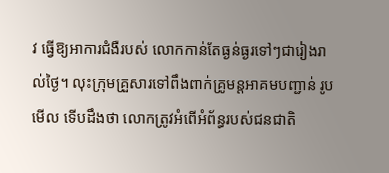វ ធ្វើឱ្យអាការជំងឺរបស់ លោកកាន់តែធ្ងន់ធ្ងរទៅៗជារៀងរាល់ថ្ងៃ។ លុះក្រុមគ្រួសារទៅពឹងពាក់គ្រូមន្តអាគមបញ្ជាន់ រូបមើល ទើបដឹងថា លោកត្រូវអំពើអំព័ន្ធរបស់ជនជាតិ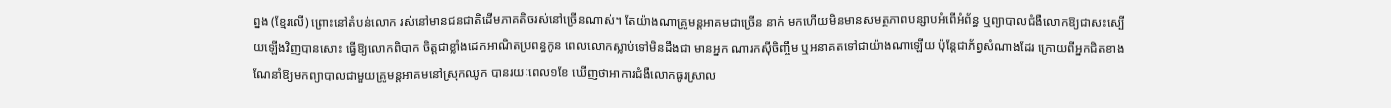ព្នង (ខ្មែរលើ) ព្រោះនៅតំបន់លោក រស់នៅមានជនជាតិដើមភាគតិចរស់នៅច្រើនណាស់។ តែយ៉ាងណាគ្រូមន្តអាគមជាច្រើន នាក់ មកហើយមិនមានសមត្ថភាពបន្សាបអំពើអំព័ន្ធ ឬព្យាបាលជំងឺលោកឱ្យជាសះស្បើយឡើងវិញបានសោះ ធ្វើឱ្យលោកពិបាក ចិត្តជាខ្លាំងដេកអាណិតប្រពន្ធកូន ពេលលោកស្លាប់ទៅមិនដឹងជា មានអ្នក ណារកស៊ីចិញ្ចឹម ឬអនាគតទៅជាយ៉ាងណាឡើយ ប៉ុន្តែជាភ័ព្វសំណាងដែរ ក្រោយពីអ្នកជិតខាងណែនាំឱ្យមកព្យាបាលជាមួយគ្រូមន្តអាគមនៅស្រុកឈូក បានរយៈពេល១ខែ ឃើញថាអាការជំងឺលោកធូរស្រាល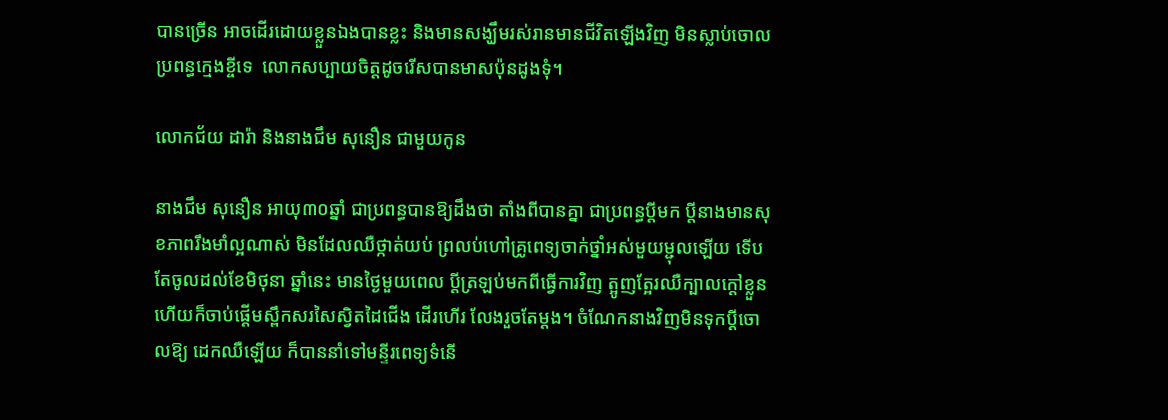បានច្រើន អាចដើរដោយខ្លួនឯងបានខ្លះ និងមានសង្ឃឹមរស់រានមានជីវិតឡើងវិញ មិនស្លាប់ចោលប្រពន្ធក្មេងខ្ចីទេ  លោកសប្បាយចិត្តដូចរើសបានមាសប៉ុនដូងទុំ។

លោកជ័យ ដារ៉ា និងនាងជឹម សុនឿន ជាមួយកូន

នាងជឹម សុនឿន អាយុ៣០ឆ្នាំ ជាប្រពន្ធបានឱ្យដឹងថា តាំងពីបានគ្នា ជាប្រពន្ធប្តីមក ប្តីនាងមានសុខភាពរឹងមាំល្អណាស់ មិនដែលឈឺថ្កាត់យប់ ព្រលប់ហៅគ្រូពេទ្យចាក់ថ្នាំអស់មួយម្ជុលឡើយ ទើបតែចូលដល់ខែមិថុនា ឆ្នាំនេះ មានថ្ងៃមួយពេល ប្តីត្រឡប់មកពីធ្វើការវិញ ត្អូញត្អែរឈឺក្បាលក្តៅខ្លួន ហើយក៏ចាប់ផ្តើមស្ពឹកសរសៃស្វិតដៃជើង ដើរហើរ លែងរួចតែម្តង។ ចំណែកនាងវិញមិនទុកប្តីចោលឱ្យ ដេកឈឺឡើយ ក៏បាននាំទៅមន្ទីរពេទ្យទំនើ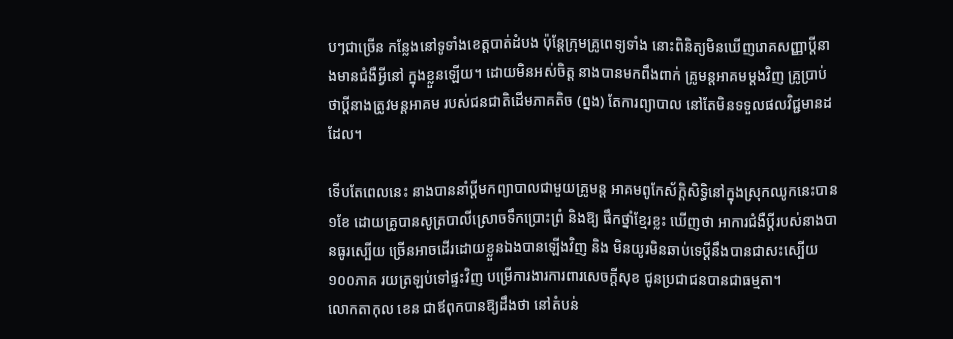បៗជាច្រើន កន្លែងនៅទូទាំងខេត្តបាត់ដំបង ប៉ុន្តែក្រុមគ្រូពេទ្យទាំង នោះពិនិត្យមិនឃើញរោគសញ្ញាប្តីនាងមានជំងឺអ្វីនៅ ក្នុងខ្លួនឡើយ។ ដោយមិនអស់ចិត្ត នាងបានមកពឹងពាក់ គ្រូមន្តអាគមម្តងវិញ គ្រូប្រាប់ថាប្តីនាងត្រូវមន្តអាគម របស់ជនជាតិដើមភាគតិច (ព្នង) តែការព្យាបាល នៅតែមិនទទួលផលវិជ្ជមានដដែល។

ទើបតែពេលនេះ នាងបាននាំប្តីមកព្យាបាលជាមួយគ្រូមន្ត អាគមពូកែស័ក្តិសិទ្ធិនៅក្នុងស្រុកឈូកនេះបាន១ខែ ដោយគ្រូបានសូត្របាលីស្រោចទឹកប្រោះព្រំ និងឱ្យ ផឹកថ្នាំខ្មែរខ្លះ ឃើញថា អាការជំងឺប្តីរបស់នាងបានធូរស្បើយ ច្រើនអាចដើរដោយខ្លួនឯងបានឡើងវិញ និង មិនយូរមិនឆាប់ទេប្តីនឹងបានជាសះស្បើយ១០០ភាគ រយត្រឡប់ទៅផ្ទះវិញ បម្រើការងារការពារសេចក្តីសុខ ជូនប្រជាជនបានជាធម្មតា។
លោកតាកុល ខេន ជាឪពុកបានឱ្យដឹងថា នៅតំបន់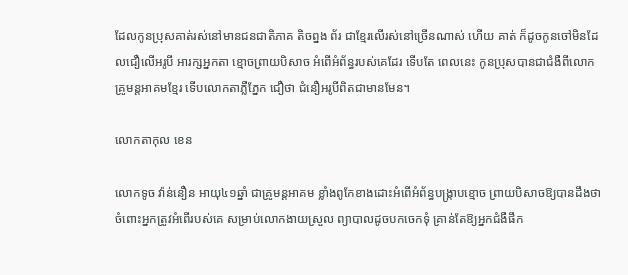ដែលកូនប្រុសគាត់រស់នៅមានជនជាតិភាគ តិចព្នង ព័រ ជាខ្មែរលើរស់នៅច្រើនណាស់ ហើយ គាត់ ក៏ដូចកូនចៅមិនដែលជឿលើអរូបី អារក្សអ្នកតា ខ្មោចព្រាយបិសាច អំពើអំព័ន្ធរបស់គេដែរ ទើបតែ ពេលនេះ កូនប្រុសបានជាជំងឺពីលោកគ្រូមន្តអាគមខ្មែរ ទើបលោកតាភ្លឺភ្នែក ជឿថា ជំនឿអរូបីពិតជាមានមែន។

លោកតាកុល ខេន

លោកទូច វ៉ាន់នឿន អាយុ៤១ឆ្នាំ ជាគ្រូមន្តអាគម ខ្លាំងពូកែខាងដោះអំពើអំព័ន្ធបង្ក្រាបខ្មោច ព្រាយបិសាចឱ្យបានដឹងថា ចំពោះអ្នកត្រូវអំពើរបស់គេ សម្រាប់លោកងាយស្រួល ព្យាបាលដូចបកចេកទុំ គ្រាន់តែឱ្យអ្នកជំងឺផឹក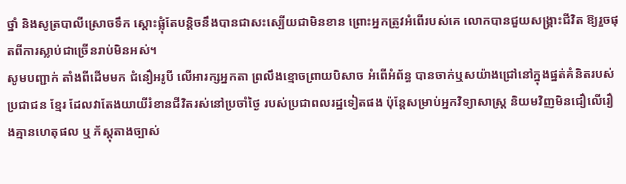ថ្នាំ និងសូត្របាលីស្រោចទឹក ស្តោះផ្លុំតែបន្តិចនឹងបានជាសះស្បើយជាមិនខាន ព្រោះអ្នកត្រូវអំពើរបស់គេ លោកបានជួយសង្គ្រាះជីវិត ឱ្យរួចផុតពីការស្លាប់ជាច្រើនរាប់មិនអស់។
សូមបញ្ជាក់ តាំងពីដើមមក ជំនឿអរូបី លើអារក្សអ្នកតា ព្រលឹងខ្មោចព្រាយបិសាច អំពើអំព័ន្ធ បានចាក់ឬសយ៉ាងជ្រៅនៅក្នុងផ្នត់គំនិតរបស់ប្រជាជន ខ្មែរ ដែលវាតែងយាយីរំខានជីវិតរស់នៅប្រចាំថ្ងៃ របស់ប្រជាពលរដ្ឋទៀតផង ប៉ុន្តែសម្រាប់អ្នកវិទ្យាសាស្ត្រ និយមវិញមិនជឿលើរឿងគ្មានហេតុផល ឬ ភ័ស្តុតាងច្បាស់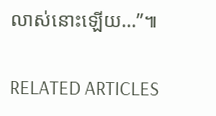លាស់នោះឡើយ…”៕

RELATED ARTICLES